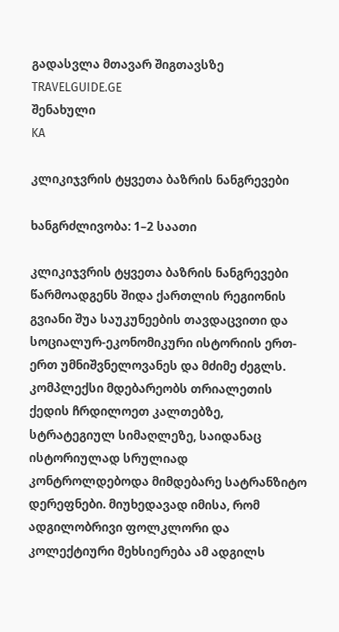გადასვლა მთავარ შიგთავსზე
TRAVELGUIDE.GE
შენახული
KA

კლიკიჯვრის ტყვეთა ბაზრის ნანგრევები

ხანგრძლივობა: 1–2 საათი

კლიკიჯვრის ტყვეთა ბაზრის ნანგრევები წარმოადგენს შიდა ქართლის რეგიონის გვიანი შუა საუკუნეების თავდაცვითი და სოციალურ-ეკონომიკური ისტორიის ერთ-ერთ უმნიშვნელოვანეს და მძიმე ძეგლს. კომპლექსი მდებარეობს თრიალეთის ქედის ჩრდილოეთ კალთებზე, სტრატეგიულ სიმაღლეზე, საიდანაც ისტორიულად სრულიად კონტროლდებოდა მიმდებარე სატრანზიტო დერეფნები. მიუხედავად იმისა, რომ ადგილობრივი ფოლკლორი და კოლექტიური მეხსიერება ამ ადგილს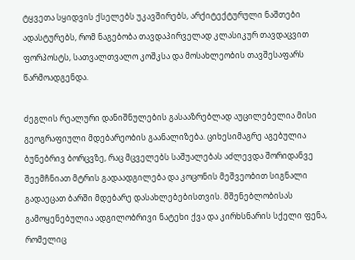ტყვეთა სყიდვის ქსელებს უკავშირებს, არქიტექტურული ნაშთები ადასტურებს, რომ ნაგებობა თავდაპირველად კლასიკურ თავდაცვით ფორპოსტს, სათვალთვალო კოშკსა და მოსახლეობის თავშესაფარს წარმოადგენდა.

ძეგლის რეალური დანიშნულების გასააზრებლად აუცილებელია მისი გეოგრაფიული მდებარეობის გაანალიზება. ციხესიმაგრე აგებულია ბუნებრივ ბორცვზე, რაც მცველებს საშუალებას აძლევდა შორიდანვე შეემჩნიათ მტრის გადაადგილება და კოცონის მეშვეობით სიგნალი გადაეცათ ბარში მდებარე დასახლებებისთვის. მშენებლობისას გამოყენებულია ადგილობრივი ნატეხი ქვა და კირხსნარის სქელი ფენა, რომელიც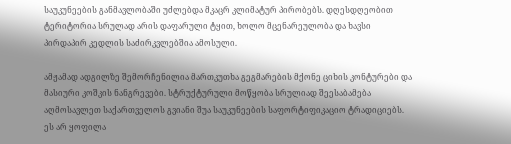საუკუნეების განმავლობაში უძლებდა მკაცრ კლიმატურ პირობებს. დღესდღეობით ტერიტორია სრულად არის დაფარული ტყით, ხოლო მცენარეულობა და ხავსი პირდაპირ კედლის საძირკვლებშია ამოსული.

ამჟამად ადგილზე შემორჩენილია მართკუთხა გეგმარების მქონე ციხის კონტურები და მასიური კოშკის ნანგრევები. სტრუქტურული მოწყობა სრულიად შეესაბამება აღმოსავლეთ საქართველოს გვიანი შუა საუკუნეების საფორტიფიკაციო ტრადიციებს. ეს არ ყოფილა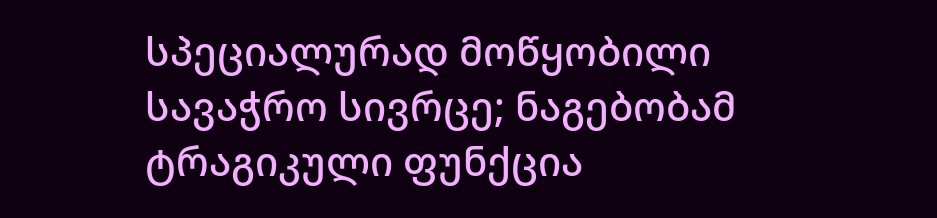სპეციალურად მოწყობილი სავაჭრო სივრცე; ნაგებობამ ტრაგიკული ფუნქცია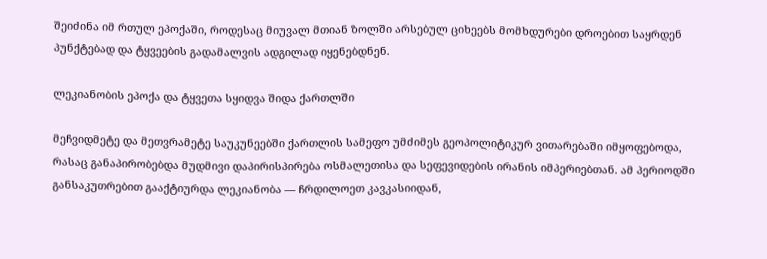შეიძინა იმ რთულ ეპოქაში, როდესაც მიუვალ მთიან ზოლში არსებულ ციხეებს მომხდურები დროებით საყრდენ პუნქტებად და ტყვეების გადამალვის ადგილად იყენებდნენ.

ლეკიანობის ეპოქა და ტყვეთა სყიდვა შიდა ქართლში

მეჩვიდმეტე და მეთვრამეტე საუკუნეებში ქართლის სამეფო უმძიმეს გეოპოლიტიკურ ვითარებაში იმყოფებოდა, რასაც განაპირობებდა მუდმივი დაპირისპირება ოსმალეთისა და სეფევიდების ირანის იმპერიებთან. ამ პერიოდში განსაკუთრებით გააქტიურდა ლეკიანობა — ჩრდილოეთ კავკასიიდან,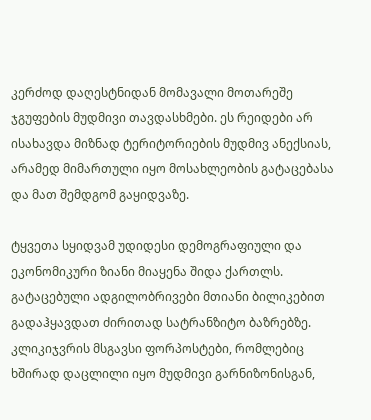კერძოდ დაღესტნიდან მომავალი მოთარეშე ჯგუფების მუდმივი თავდასხმები. ეს რეიდები არ ისახავდა მიზნად ტერიტორიების მუდმივ ანექსიას, არამედ მიმართული იყო მოსახლეობის გატაცებასა და მათ შემდგომ გაყიდვაზე.

ტყვეთა სყიდვამ უდიდესი დემოგრაფიული და ეკონომიკური ზიანი მიაყენა შიდა ქართლს. გატაცებული ადგილობრივები მთიანი ბილიკებით გადაჰყავდათ ძირითად სატრანზიტო ბაზრებზე. კლიკიჯვრის მსგავსი ფორპოსტები, რომლებიც ხშირად დაცლილი იყო მუდმივი გარნიზონისგან,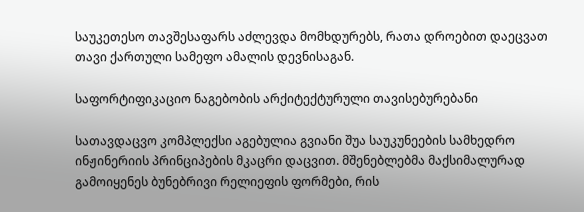საუკეთესო თავშესაფარს აძლევდა მომხდურებს, რათა დროებით დაეცვათ თავი ქართული სამეფო ამალის დევნისაგან.

საფორტიფიკაციო ნაგებობის არქიტექტურული თავისებურებანი

სათავდაცვო კომპლექსი აგებულია გვიანი შუა საუკუნეების სამხედრო ინჟინერიის პრინციპების მკაცრი დაცვით. მშენებლებმა მაქსიმალურად გამოიყენეს ბუნებრივი რელიეფის ფორმები, რის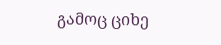გამოც ციხე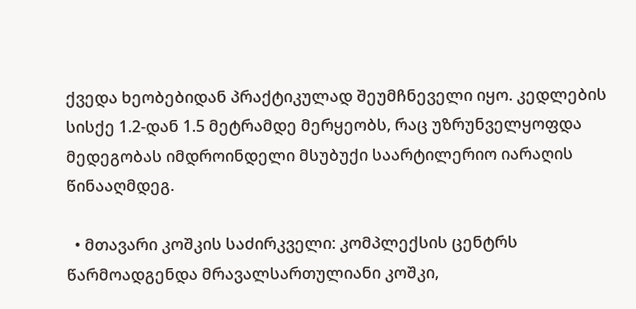ქვედა ხეობებიდან პრაქტიკულად შეუმჩნეველი იყო. კედლების სისქე 1.2-დან 1.5 მეტრამდე მერყეობს, რაც უზრუნველყოფდა მედეგობას იმდროინდელი მსუბუქი საარტილერიო იარაღის წინააღმდეგ.

  • მთავარი კოშკის საძირკველი: კომპლექსის ცენტრს წარმოადგენდა მრავალსართულიანი კოშკი,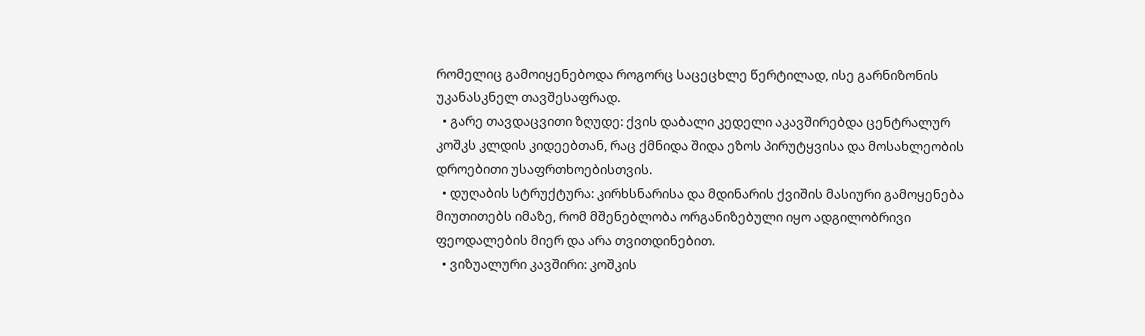რომელიც გამოიყენებოდა როგორც საცეცხლე წერტილად, ისე გარნიზონის უკანასკნელ თავშესაფრად.
  • გარე თავდაცვითი ზღუდე: ქვის დაბალი კედელი აკავშირებდა ცენტრალურ კოშკს კლდის კიდეებთან, რაც ქმნიდა შიდა ეზოს პირუტყვისა და მოსახლეობის დროებითი უსაფრთხოებისთვის.
  • დუღაბის სტრუქტურა: კირხსნარისა და მდინარის ქვიშის მასიური გამოყენება მიუთითებს იმაზე, რომ მშენებლობა ორგანიზებული იყო ადგილობრივი ფეოდალების მიერ და არა თვითდინებით.
  • ვიზუალური კავშირი: კოშკის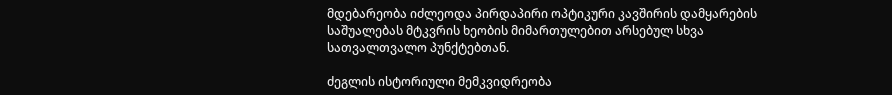მდებარეობა იძლეოდა პირდაპირი ოპტიკური კავშირის დამყარების საშუალებას მტკვრის ხეობის მიმართულებით არსებულ სხვა სათვალთვალო პუნქტებთან.

ძეგლის ისტორიული მემკვიდრეობა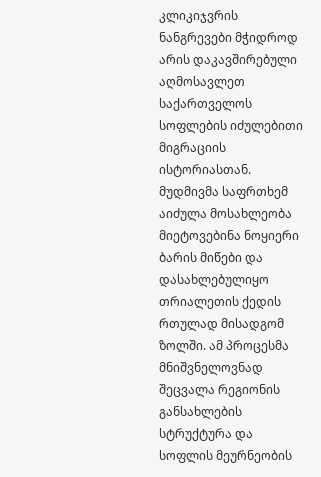კლიკიჯვრის ნანგრევები მჭიდროდ არის დაკავშირებული აღმოსავლეთ საქართველოს სოფლების იძულებითი მიგრაციის ისტორიასთან. მუდმივმა საფრთხემ აიძულა მოსახლეობა მიეტოვებინა ნოყიერი ბარის მიწები და დასახლებულიყო თრიალეთის ქედის რთულად მისადგომ ზოლში. ამ პროცესმა მნიშვნელოვნად შეცვალა რეგიონის განსახლების სტრუქტურა და სოფლის მეურნეობის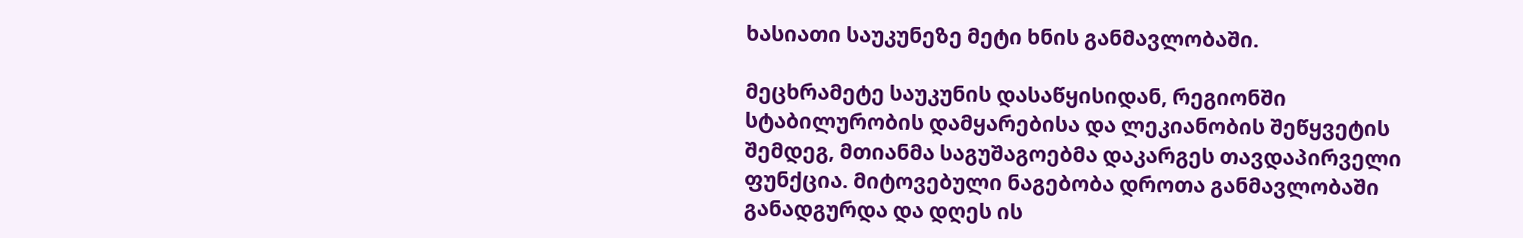ხასიათი საუკუნეზე მეტი ხნის განმავლობაში.

მეცხრამეტე საუკუნის დასაწყისიდან, რეგიონში სტაბილურობის დამყარებისა და ლეკიანობის შეწყვეტის შემდეგ, მთიანმა საგუშაგოებმა დაკარგეს თავდაპირველი ფუნქცია. მიტოვებული ნაგებობა დროთა განმავლობაში განადგურდა და დღეს ის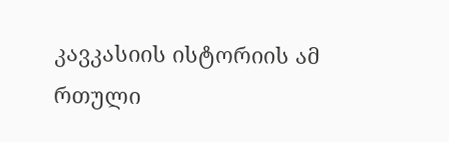კავკასიის ისტორიის ამ რთული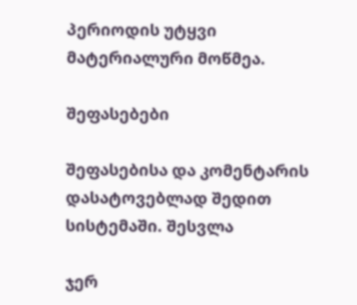პერიოდის უტყვი მატერიალური მოწმეა.

შეფასებები

შეფასებისა და კომენტარის დასატოვებლად შედით სისტემაში. შესვლა

ჯერ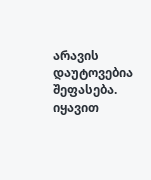არავის დაუტოვებია შეფასება. იყავით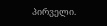პირველი.